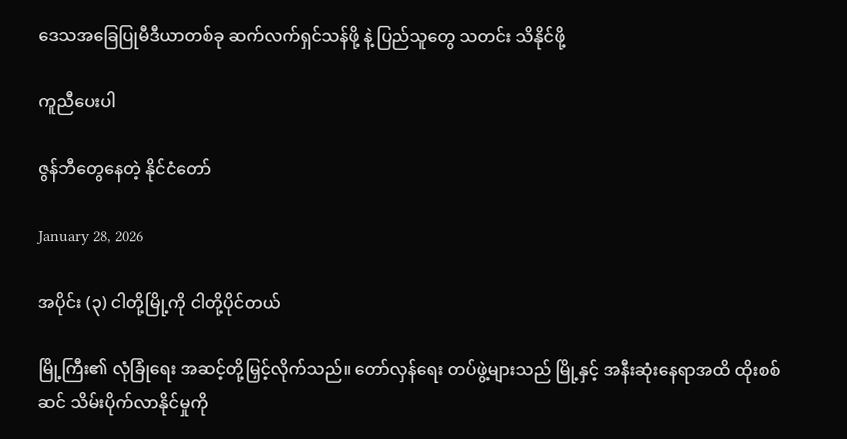ဒေသအခြေပြုမီဒီယာတစ်ခု ဆက်လက်ရှင်သန်ဖို့ နဲ့ ပြည်သူတွေ သတင်း သိနိုင်ဖို့

ကူညီပေးပါ

ဇွန်ဘီတွေနေတဲ့ နိုင်ငံ‌တော်

January 28, 2026

အပိုင်း (၃) ငါတို့မြို့ကို ငါတို့ပိုင်တယ်

မြို့ကြီး၏ လုံခြုံ‌ရေး အဆင့်တို့မြှင့်လိုက်သည်။ တော်လှန်ရေး တပ်ဖွဲ့များသည် မြို့နှင့် အနီးဆုံးနေရာအထိ ထိုးစစ်ဆင် သိမ်းပိုက်လာနိုင်မှုကို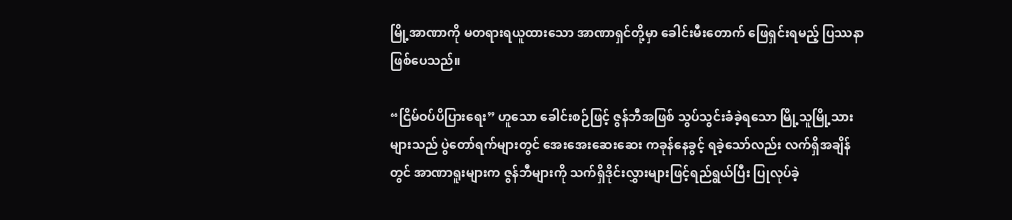မြို့အာဏာကို မတရားရယူထားသော အာဏာရှင်တို့မှာ ခေါင်းမီးတောက် ဖြေရှင်းရမည့် ပြဿနာဖြစ်ပေသည်။

“ငြိမ်ဝပ်ပိပြားရေး” ဟူသော ခေါင်းစဉ်ဖြင့် ဇွန်ဘီအဖြစ် သွပ်သွင်းခံခဲ့ရသော မြို့သူမြို့သားများသည် ပွဲတော်ရက်များတွင် အေးအေးဆေးဆေး ကခုန်နေခွင့် ရခဲ့သော်လည်း လက်ရှိအချိန်တွင် အာဏာရူးများက ဇွန်ဘီများကို သက်ရှိဒိုင်းလွှားများဖြင့်ရည်ရွယ်ပြီး ပြုလုပ်ခဲ့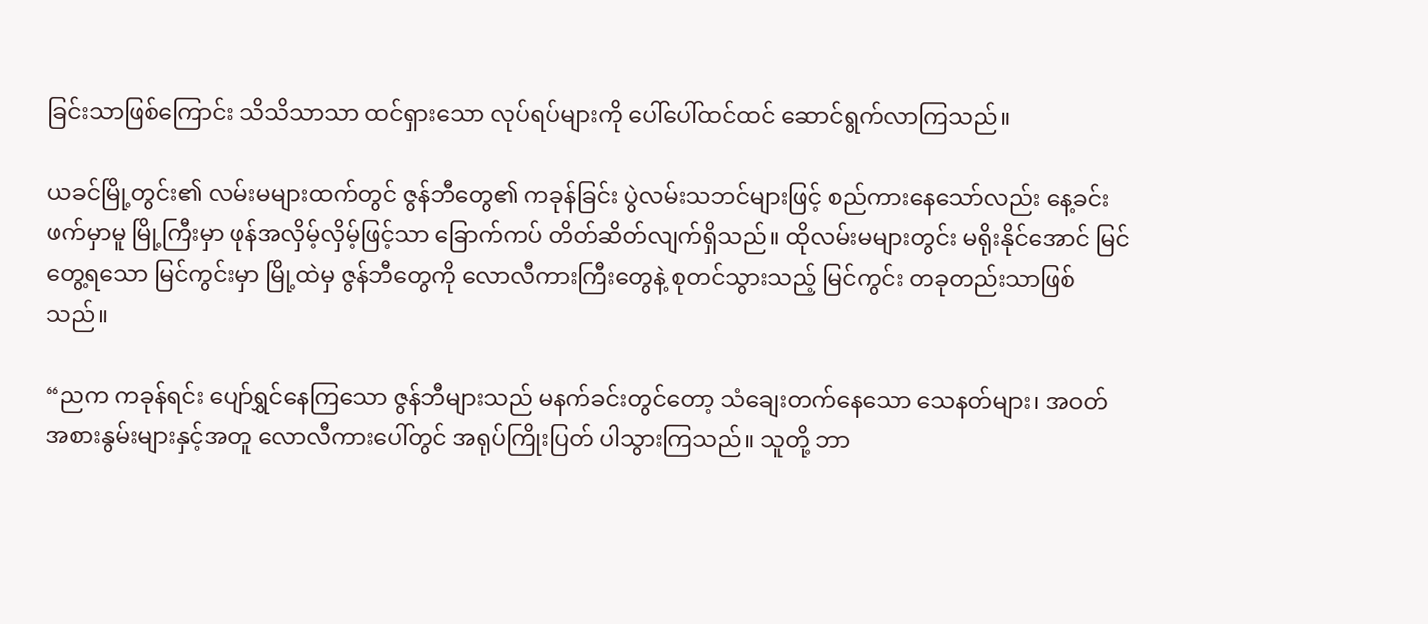ခြင်းသာဖြစ်ကြောင်း သိသိသာသာ ထင်ရှားသော လုပ်ရပ်များကို ပေါ်ပေါ်ထင်ထင် ဆောင်ရွက်လာကြသည်။

ယခင်မြို့တွင်း၏ လမ်းမများထက်တွင် ဇွန်ဘီတွေ၏ ကခုန်ခြင်း ပွဲလမ်းသဘင်များဖြင့် စည်ကားနေသော်လည်း နေ့ခင်းဖက်မှာမူ မြို့ကြီးမှာ ဖုန်အလှိမ့်လှိမ့်ဖြင့်သာ ခြောက်ကပ် တိတ်ဆိတ်လျက်ရှိသည်။ ထိုလမ်းမများတွင်း မရိုးနိုင်အောင် မြင်တွေ့ရသော မြင်ကွင်းမှာ မြို့ထဲမှ ဇွန်ဘီတွေကို လောလီကားကြီးတွေနဲ့ စုတင်သွားသည့် မြင်ကွင်း တခုတည်းသာဖြစ်သည်။

“ညက ကခုန်ရင်း ပျော်ရွှင်နေကြသော ဇွန်ဘီများသည် မနက်ခင်းတွင်တော့ သံချေးတက်နေသော သေနတ်များ၊ အဝတ်အစားနွမ်းများနှင့်အတူ လောလီကားပေါ်တွင် အရုပ်ကြိုးပြတ် ပါသွားကြသည်။ သူတို့ ဘာ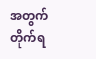အတွက် တိုက်ရ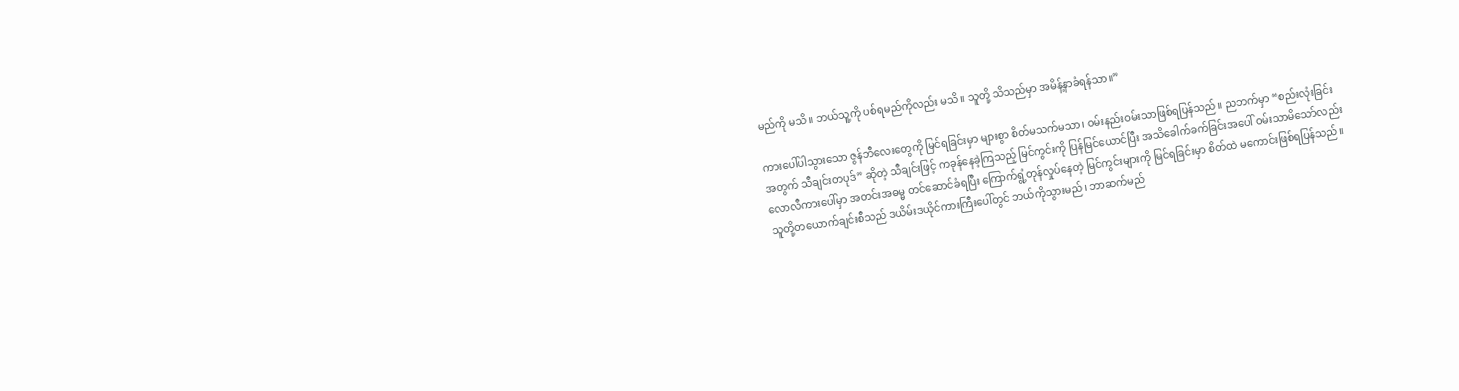မည်ကို မသိ။ ဘယ်သူ့ကို ပစ်ရမည်ကိုလည်း မသိ။ သူတို့ သိသည်မှာ အမိန့်နာခံရန်သာ။”

ကားပေါ်ပါသွားသော ဇွန်ဘီလေးတွေကို မြင်ရခြင်းမှာ များစွာ စိတ်မသက်မသာ၊ ဝမ်းနည်းဝမ်းသာဖြစ်ရပြန်သည်။ ညဘက်မှာ “စည်းလုံးခြင်းအတွက် သီချင်းတပုဒ်” ဆိုတဲ့ သီချင်းဖြင့် ကခုန်နေခဲ့ကြသည့် မြင်ကွင်းကို ပြန်မြင်ယောင်ပြီး အသိခေါက်ခက်ခြင်းအပေါ် ဝမ်းသာမိသော်လည်း လောလီကားပေါ်မှာ အတင်းအဓမ္မ တင်ဆောင်ခံရပြီး ကြောက်ရွံ့တုန်လှုပ်နေတဲ့ မြင်ကွင်းများကို မြင်ရခြင်းမှာ စိတ်ထဲ မကောင်းဖြစ်ရပြန်သည်။ သူတို့တယောက်ချင်းစီသည် ဒယိမ်းဒယိုင်ကားကြီးပေါ်တွင် ဘယ်ကိုသွားမည်၊ ဘာဆက်မည်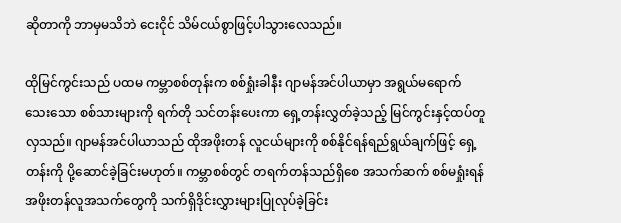ဆိုတာကို ဘာမှမသိဘဲ ငေးငိုင် သိမ်ငယ်စွာဖြင့်ပါသွားလေသည်။

ထိုမြင်ကွင်းသည် ပထမ ကမ္ဘာစစ်တုန်းက စစ်ရှုံးခါနီး ဂျာမန်အင်ပါယာမှာ အရွယ်မရောက်သေးသော စစ်သားများကို ရက်တို သင်တန်းပေးကာ ရှေ့တန်းလွှတ်ခဲ့သည့် မြင်ကွင်းနှင့်ထပ်တူလှသည်။ ဂျာမန်အင်ပါယာသည် ထိုအဖိုးတန် လူငယ်များကို စစ်နိုင်ရန်ရည်ရွယ်ချက်ဖြင့် ရှေ့တန်းကို ပို့ဆောင်ခဲ့ခြင်းမဟုတ်။ ကမ္ဘာစစ်တွင် တရက်တန်သည်ရှိစေ အသက်ဆက် စစ်မရှုံးရန် အဖိုးတန်လူအသက်တွေကို သက်ရှိဒိုင်းလွှားများပြုလုပ်ခဲ့ခြင်း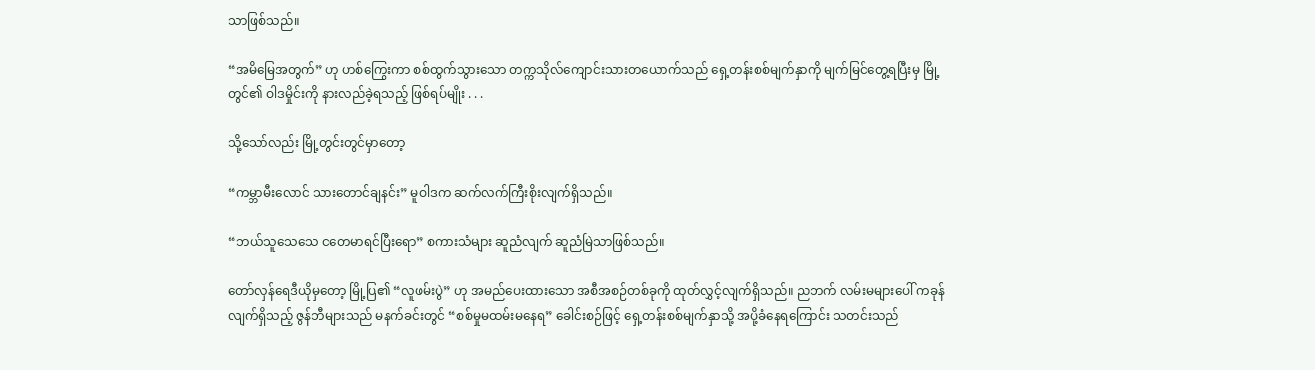သာဖြစ်သည်။

“အမိမြေအတွက်” ဟု ဟစ်ကြွေးကာ စစ်ထွက်သွားသော တက္ကသိုလ်ကျောင်းသားတယောက်သည် ရှေ့တန်းစစ်မျက်နှာကို မျက်မြင်တွေ့ရပြီးမှ မြို့တွင်၏ ဝါဒမှိုင်းကို နားလည်ခဲ့ရသည့် ဖြစ်ရပ်မျိုး . . .

သို့သော်လည်း မြို့တွင်းတွင်မှာတော့

“ကမ္ဘာမီးလောင် သားတောင်ချနင်း” မူဝါဒက ဆက်လက်ကြီးစိုးလျက်ရှိသည်။

“ဘယ်သူသေသေ ငတေမာရင်ပြီးရော” စကားသံများ ဆူညံလျက် ဆူညံမြဲသာဖြစ်သည်။

တော်လှန်ရေဒီယိုမှတော့ မြို့ပြ၏ “လူဖမ်းပွဲ” ဟု အမည်ပေးထားသော အစီအစဉ်တစ်ခုကို ထုတ်လွှင့်လျက်ရှိသည်။ ညဘက် လမ်းမများပေါ် ကခုန်လျက်ရှိသည့် ဇွန်ဘီများသည် မနက်ခင်းတွင် “စစ်မှုမထမ်းမနေရ” ခေါင်းစဉ်ဖြင့် ရှေ့တန်းစစ်မျက်နှာသို့ အပို့ခံနေရကြောင်း သတင်းသည်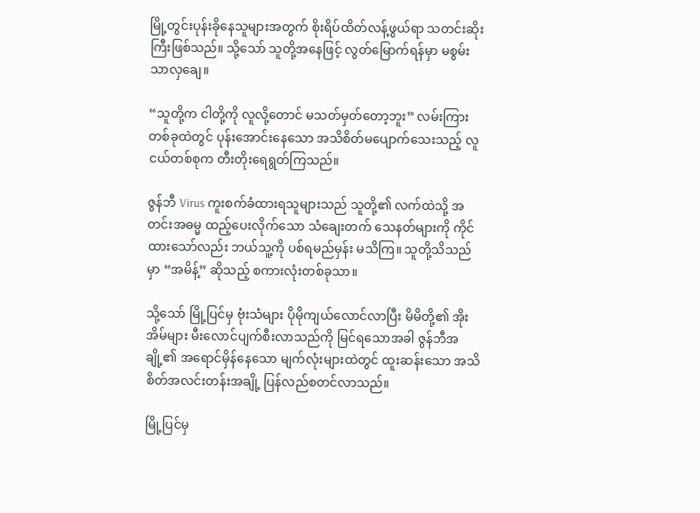မြို့တွင်းပုန်းခိုနေသူများအတွက် စိုးရိပ်ထိတ်လန့်ဖွယ်ရာ သတင်းဆိုးကြီးဖြစ်သည်။ သို့သော် သူတို့အနေဖြင့် လွတ်မြောက်ရန်မှာ မစွမ်းသာလှချေ။

“သူတို့က ငါတို့ကို လူလို့တောင် မသတ်မှတ်တော့ဘူး” လမ်းကြားတစ်ခုထဲတွင် ပုန်းအောင်းနေသော အသိစိတ်မပျောက်သေးသည့် လူငယ်တစ်စုက တီးတိုးရေရွတ်ကြသည်။

ဇွန်ဘီ Virus ကူးစက်ခံထားရသူများသည် သူတို့၏ လက်ထဲသို့ အတင်းအဓမ္မ ထည့်ပေးလိုက်သော သံချေးတက် သေနတ်များကို ကိုင်ထားသော်လည်း ဘယ်သူ့ကို ပစ်ရမည်မှန်း မသိကြ။ သူတို့သိသည်မှာ “အမိန့်” ဆိုသည့် စကားလုံးတစ်ခုသာ။

သို့သော် မြို့ပြင်မှ ဗုံးသံများ ပိုမိုကျယ်လောင်လာပြီး မိမိတို့၏ အိုးအိမ်များ မီးလောင်ပျက်စီးလာသည်ကို မြင်ရသောအခါ ဇွန်ဘီအချို့၏ အရောင်မှိန်နေသော မျက်လုံးများထဲတွင် ထူးဆန်းသော အသိစိတ်အလင်းတန်းအချို့ ပြန်လည်စတင်လာသည်။

မြို့ပြင်မှ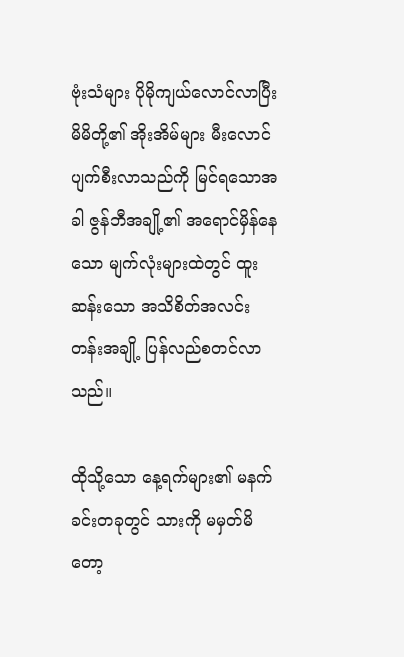ဗုံးသံများ ပိုမိုကျယ်လောင်လာပြီး မိမိတို့၏ အိုးအိမ်များ မီးလောင်ပျက်စီးလာသည်ကို မြင်ရသောအခါ ဇွန်ဘီအချို့၏ အရောင်မှိန်နေသော မျက်လုံးများထဲတွင် ထူးဆန်းသော အသိစိတ်အလင်းတန်းအချို့ ပြန်လည်စတင်လာသည်။

ထိုသို့သော နေ့ရက်များ၏ မနက်ခင်းတခုတွင် သားကို မမှတ်မိတော့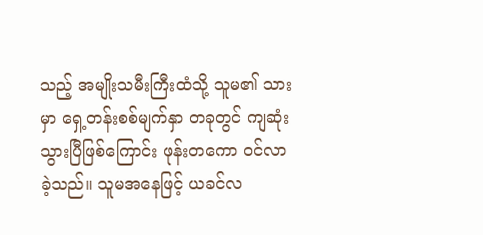သည့် အမျိုးသမီးကြီးထံသို့ သူမ၏ သားမှာ ‌‌ရှေ့တန်းစစ်မျက်နှာ တခုတွင် ကျဆုံးသွားပြီဖြစ်ကြောင်း ဖုန်းတကော ဝင်လာခဲ့သည်။ သူမအနေဖြင့် ယခင်လ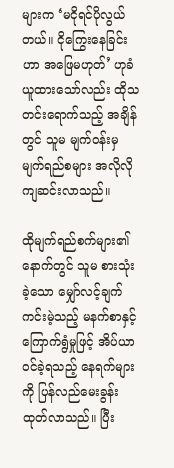များက ‘မငိုရင်ပိုလွယ်တယ်။ ငိုကြွေးနေခြင်းဟာ အဖြေမဟုတ်’ ဟုခံယူထားသော်လည်း ထိုသတင်းရောက်သည့် အချိန်တွင် သူမ မျက်ဝန်းမှ မျက်ရည်စများ အလိုလိုကျဆင်းလာသည်။

ထိုမျက်ရည်စက်များ၏ နောက်တွင် သူမ စားသုံးခဲ့သော မျှော်လင့်ချက်ကင်းမဲ့သည့် မနက်စာနှင့် ကြောက်ရွံမှုဖြင့် အိပ်ယာဝင်ခဲ့ရသည့် နေရက်များကို ပြန်လည်မေးခွန်းထုတ်လာသည်။ ပြီး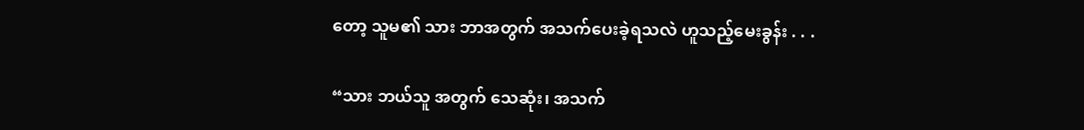တော့ သူမ၏ သား ဘာအတွက် အသက်ပေးခဲ့ရသလဲ ဟူသည့်မေးခွန်း . . .

“သား ဘယ်သူ အတွက် သေဆုံး၊ အသက်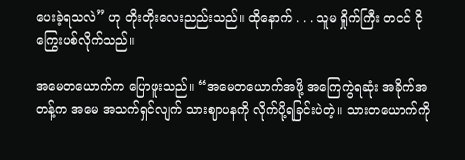ပေးခဲ့ရသလဲ” ဟု တိုးတိုးလေးညည်းသည်။ ထိုနောက် . . . သူမ ရှိုက်ကြီး တငင် ငိုကြွေးပစ်လိုက်သည်။

အမေတယောက်က ပြောဖူးသည်။ “အမေတယောက်အဖို့ အကြေကွဲရဆုံး အခိုက်အတန့်က အမေ အသက်ရှင်လျက် သားဈာပနကို လိုက်ပို့ရခြင်းပဲတဲ့။ သားတယောက်ကို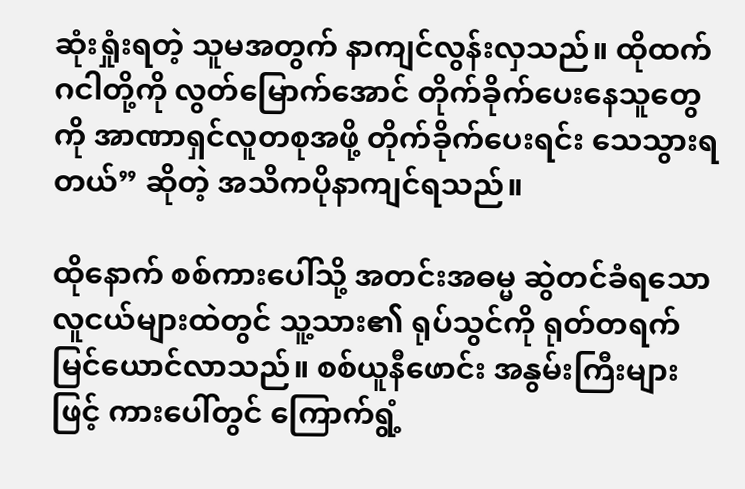ဆုံးရှုံးရတဲ့ သူမအတွက် နာကျင်လွန်းလှသည်။ ထိုထက် ဂငါတို့ကို လွတ်မြောက်အောင် တိုက်ခိုက်ပေးနေသူတွေကို အာဏာရှင်လူတစုအဖို့ တိုက်ခိုက်ပေးရင်း သေသွားရတယ်” ဆိုတဲ့ အသိကပိုနာကျင်ရသည်။

ထိုနောက် စစ်ကားပေါ်သို့ အတင်းအဓမ္မ ဆွဲတင်ခံရသော လူငယ်များထဲတွင် သူ့သား၏ ရုပ်သွင်ကို ရုတ်တရက် မြင်ယောင်လာသည်။ စစ်ယူနီဖောင်း အနွမ်းကြီးများဖြင့် ကားပေါ်တွင် ကြောက်ရွံ့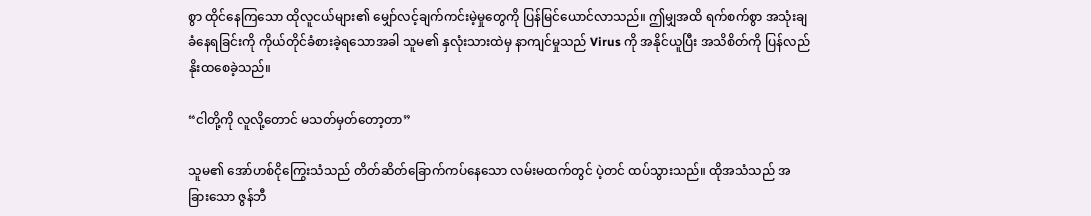စွာ ထိုင်နေကြသော ထိုလူငယ်များ၏ မျှော်လင့်ချက်ကင်းမဲ့မှုတွေကို ပြန်မြင်ယောင်လာသည်။ ဤမျှအထိ ရက်စက်စွာ အသုံးချခံနေရခြင်းကို ကိုယ်တိုင်ခံစားခဲ့ရသောအခါ သူမ၏ နှလုံးသားထဲမှ နာကျင်မှုသည် Virus ကို အနိုင်ယူပြီး အသိစိတ်ကို ပြန်လည်နိုးထစေခဲ့သည်။

“ငါတို့ကို လူလို့တောင် မသတ်မှတ်တော့တာ”

သူမ၏ အော်ဟစ်ငိုကြွေးသံသည် တိတ်ဆိတ်ခြောက်ကပ်နေသော လမ်းမထက်တွင် ပဲ့တင် ထပ်သွားသည်။ ထိုအသံသည် အခြားသော ဇွန်ဘီ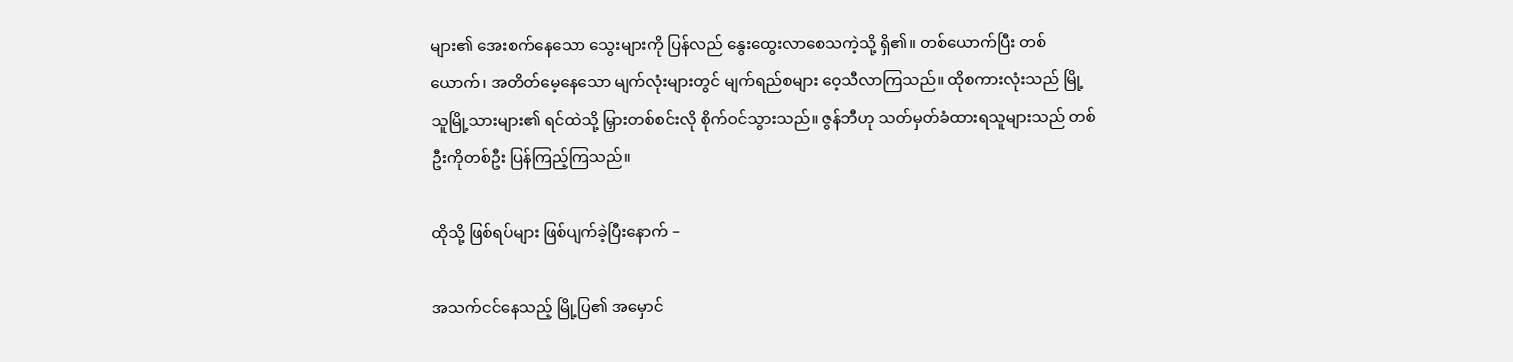များ၏ အေးစက်နေသော သွေးများကို ပြန်လည် နွေးထွေးလာစေသကဲ့သို့ ရှိ၏။ တစ်ယောက်ပြီး တစ်ယောက်၊ အတိတ်မေ့နေသော မျက်လုံးများတွင် မျက်ရည်စများ ဝေ့သီလာကြသည်။ ထိုစကားလုံးသည် မြို့သူမြို့သားများ၏ ရင်ထဲသို့ မြှားတစ်စင်းလို စိုက်ဝင်သွားသည်။ ဇွန်ဘီဟု သတ်မှတ်ခံထားရသူများသည် တစ်ဦးကိုတစ်ဦး ပြန်ကြည့်ကြသည်။

ထိုသို့ ဖြစ်ရပ်များ ဖြစ်ပျက်ခဲ့ပြီးနောက် –

အသက်ငင်နေသည့် မြို့ပြ၏ အမှောင်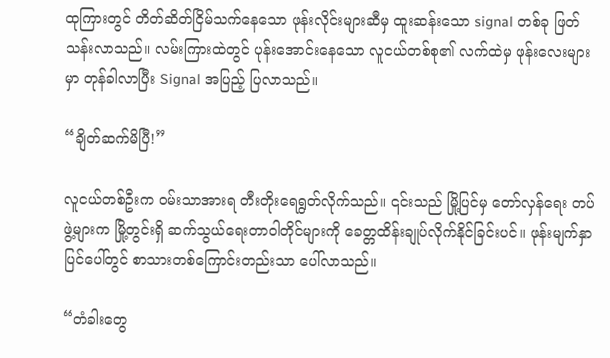ထုကြားတွင် တိတ်ဆိတ်ငြိမ်သက်နေသော ဖုန်းလိုင်းများဆီမှ ထူးဆန်းသော signal တစ်ခု ဖြတ်သန်းလာသည်။ လမ်းကြားထဲတွင် ပုန်းအောင်းနေသော လူငယ်တစ်စု၏ လက်ထဲမှ ဖုန်းလေးများမှာ တုန်ခါလာပြီး Signal အပြည့် ပြလာသည်။

“ချိတ်ဆက်မိပြီ!”

လူငယ်တစ်ဦးက ဝမ်းသာအားရ တီးတိုးရေရွတ်လိုက်သည်။ ၎င်းသည် မြို့ပြင်မှ တော်လှန်ရေး တပ်ဖွဲ့များက မြို့တွင်းရှိ ဆက်သွယ်ရေးတာဝါတိုင်များကို ခေတ္တထိန်းချုပ်လိုက်နိုင်ခြင်းပင်။ ဖုန်းမျက်နှာပြင်ပေါ်တွင် စာသားတစ်ကြောင်းတည်းသာ ပေါ်လာသည်။

“တံခါးတွေ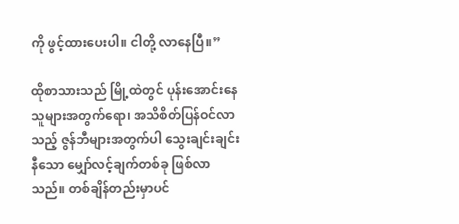ကို ဖွင့်ထားပေးပါ။ ငါတို့ လာနေပြီ။”

ထိုစာသားသည် မြို့ထဲတွင် ပုန်းအောင်းနေသူများအတွက်ရော၊ အသိစိတ်ပြန်ဝင်လာသည့် ဇွန်ဘီများအတွက်ပါ သွေးချင်းချင်းနီသော မျှော်လင့်ချက်တစ်ခု ဖြစ်လာသည်။ တစ်ချိန်တည်းမှာပင်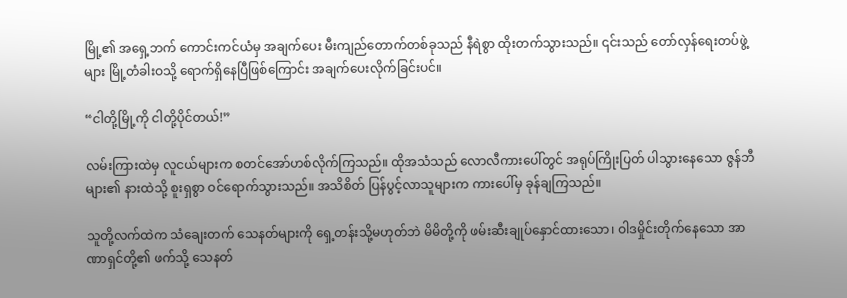မြို့၏ အရှေ့ဘက် ကောင်းကင်ယံမှ အချက်ပေး မီးကျည်တောက်တစ်ခုသည် နီရဲစွာ ထိုးတက်သွားသည်။ ၎င်းသည် တော်လှန်ရေးတပ်ဖွဲ့များ မြို့တံခါးဝသို့ ရောက်ရှိနေပြီဖြစ်ကြောင်း အချက်ပေးလိုက်ခြင်းပင်။

“ငါတို့မြို့ကို ငါတို့ပိုင်တယ်!”

လမ်းကြားထဲမှ လူငယ်များက စတင်အော်ဟစ်လိုက်ကြသည်။ ထိုအသံသည် လောလီကားပေါ်တွင် အရုပ်ကြိုးပြတ် ပါသွားနေသော ဇွန်ဘီများ၏ နားထဲသို့ စူးရှစွာ ဝင်ရောက်သွားသည်။ အသိစိတ် ပြန်ပွင့်လာသူများက ကားပေါ်မှ ခုန်ချကြသည်။

သူတို့လက်ထဲက သံချေးတက် သေနတ်များကို ရှေ့တန်းသို့မဟုတ်ဘဲ မိမိတို့ကို ဖမ်းဆီးချုပ်နှောင်ထားသော၊ ဝါဒမှိုင်းတိုက်နေသော အာဏာရှင်တို့၏ ဖက်သို့ သေနတ်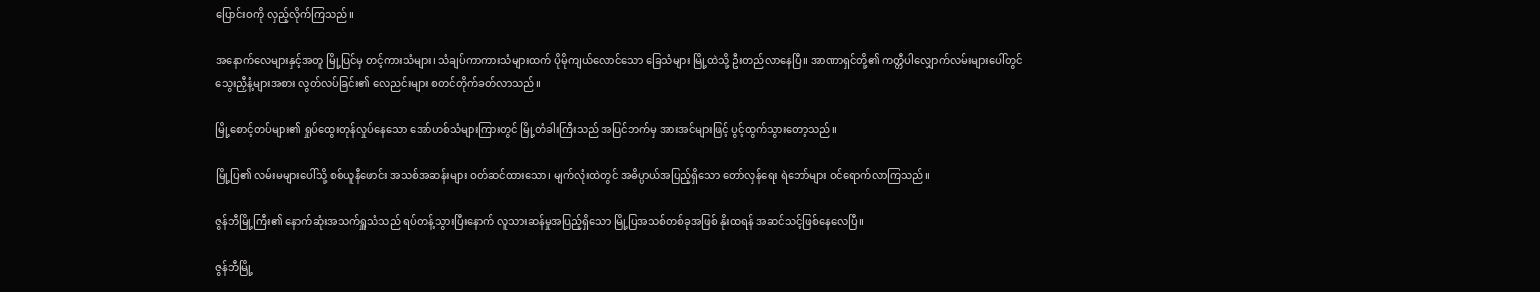ပြောင်းဝကို လှည့်လိုက်ကြသည်။

အနောက်လေများနှင့်အတူ မြို့ပြင်မှ တင့်ကားသံများ၊ သံချပ်ကာကားသံများထက် ပိုမိုကျယ်လောင်သော ခြေသံများ မြို့ထဲသို့ ဦးတည်လာနေပြီ။ အာဏာရှင်တို့၏ ကတ္တီပါလျှောက်လမ်းများပေါ်တွင် သွေးညှီနံ့များအစား လွတ်လပ်ခြင်း၏ လေညင်းများ စတင်တိုက်ခတ်လာသည်။

မြို့စောင့်တပ်များ၏ ရှုပ်ထွေးတုန်လှုပ်နေသော အော်ဟစ်သံများကြားတွင် မြို့တံခါးကြီးသည် အပြင်ဘက်မှ အားအင်များဖြင့် ပွင့်ထွက်သွားတော့သည်။

မြို့ပြ၏ လမ်းမများပေါ်သို့ စစ်ယူနီဖောင်း အသစ်အဆန်းများ ဝတ်ဆင်ထားသော၊ မျက်လုံးထဲတွင် အဓိပ္ပာယ်အပြည့်ရှိသော တော်လှန်ရေး ရဲဘော်များ ဝင်ရောက်လာကြသည်။

ဇွန်ဘီမြို့ကြီး၏ နောက်ဆုံးအသက်ရှူသံသည် ရပ်တန့်သွားပြီးနောက် လူသားဆန်မှုအပြည့်ရှိသော မြို့ပြအသစ်တစ်ခုအဖြစ် နိုးထရန် အဆင်သင့်ဖြစ်နေလေပြီ။

ဇွန်ဘီမြို့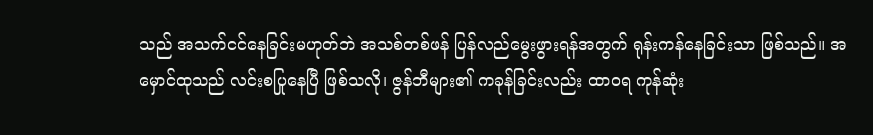သည် အသက်ငင်နေခြင်းမဟုတ်ဘဲ အသစ်တစ်ဖန် ပြန်လည်မွေးဖွားရန်အတွက် ရုန်းကန်နေခြင်းသာ ဖြစ်သည်။ အမှောင်ထုသည် လင်းစပြုနေပြီ ဖြစ်သလို၊ ဇွန်ဘီများ၏ ကခုန်ခြင်းလည်း ထာဝရ ကုန်ဆုံး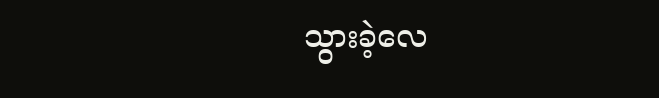သွားခဲ့လေ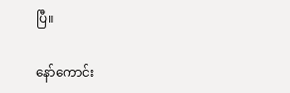ပြီ။

နော်ကောင်း